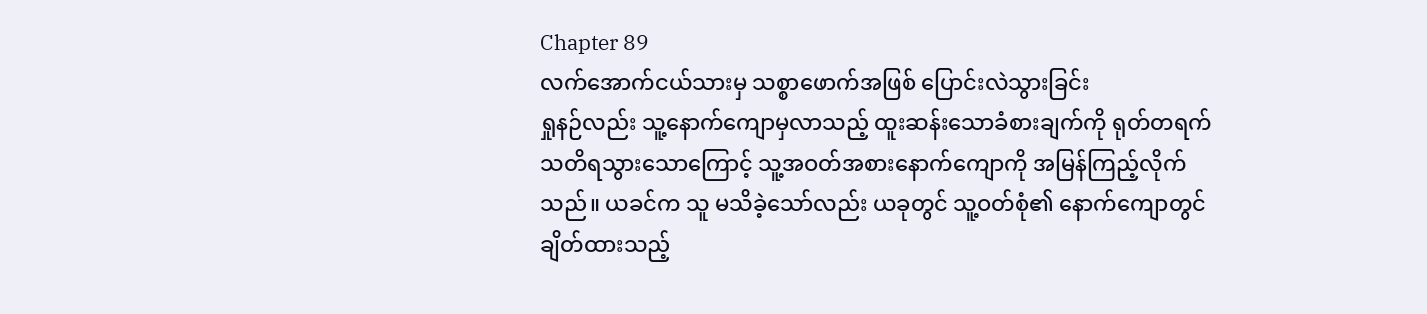Chapter 89
လက်အောက်ငယ်သားမှ သစ္စာဖောက်အဖြစ် ပြောင်းလဲသွားခြင်း
ရှုနဉ်လည်း သူ့နောက်ကျောမှလာသည့် ထူးဆန်းသောခံစားချက်ကို ရုတ်တရက် သတိရသွားသောကြောင့် သူ့အဝတ်အစားနောက်ကျောကို အမြန်ကြည့်လိုက်သည်။ ယခင်က သူ မသိခဲ့သော်လည်း ယခုတွင် သူ့ဝတ်စုံ၏ နောက်ကျောတွင် ချိတ်ထားသည့်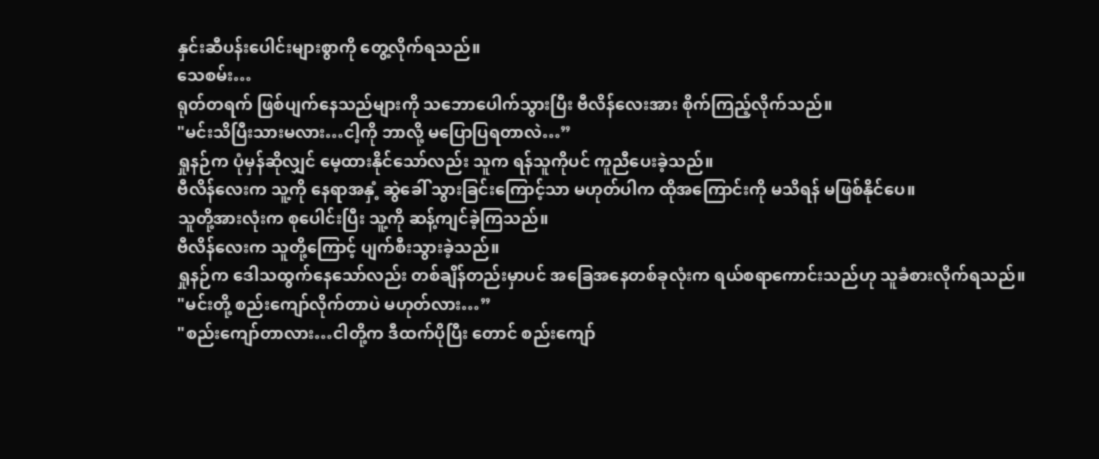နှင်းဆီပန်းပေါင်းများစွာကို တွေ့လိုက်ရသည်။
သေစမ်း…
ရုတ်တရက် ဖြစ်ပျက်နေသည်များကို သဘောပေါက်သွားပြီး ဗီလိန်လေးအား စိုက်ကြည့်လိုက်သည်။
"မင်းသိပြီးသားမလား…ငါ့ကို ဘာလို့ မပြောပြရတာလဲ…”
ရှုနဉ်က ပုံမှန်ဆိုလျှင် မေ့ထားနိုင်သော်လည်း သူက ရန်သူကိုပင် ကူညီပေးခဲ့သည်။
ဗီလိန်လေးက သူ့ကို နေရာအနှံ့ ဆွဲခေါ် သွားခြင်းကြောင့်သာ မဟုတ်ပါက ထိုအကြောင်းကို မသိရန် မဖြစ်နိုင်ပေ။
သူတို့အားလုံးက စုပေါင်းပြီး သူ့ကို ဆန့်ကျင်ခဲ့ကြသည်။
ဗီလိန်လေးက သူတို့ကြောင့် ပျက်စီးသွားခဲ့သည်။
ရှုနဉ်က ဒေါသထွက်နေသော်လည်း တစ်ချိန်တည်းမှာပင် အခြေအနေတစ်ခုလုံးက ရယ်စရာကောင်းသည်ဟု သူခံစားလိုက်ရသည်။
"မင်းတို့ စည်းကျော်လိုက်တာပဲ မဟုတ်လား…”
"စည်းကျော်တာလား…ငါတို့က ဒီထက်ပိုပြီး တောင် စည်းကျော်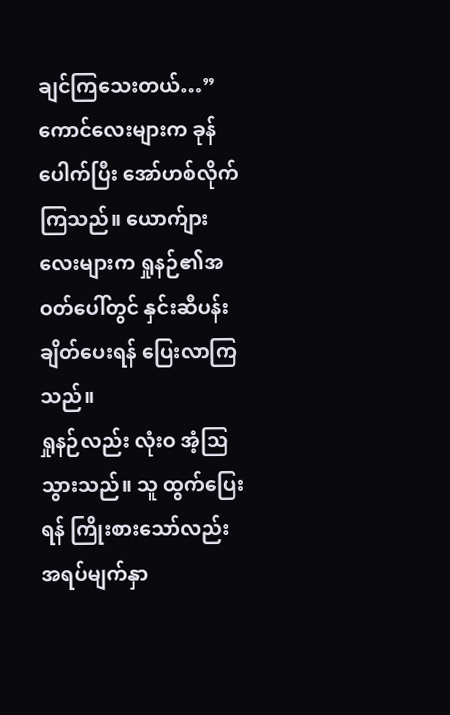ချင်ကြသေးတယ်…”
ကောင်လေးများက ခုန်ပေါက်ပြီး အော်ဟစ်လိုက်ကြသည်။ ယောက်ျားလေးများက ရှုနဉ်၏အဝတ်ပေါ်တွင် နှင်းဆီပန်းချိတ်ပေးရန် ပြေးလာကြသည်။
ရှုနဉ်လည်း လုံးဝ အံ့ဩသွားသည်။ သူ ထွက်ပြေးရန် ကြိုးစားသော်လည်း အရပ်မျက်နှာ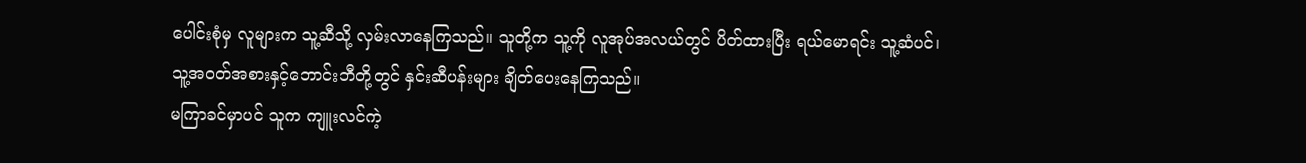ပေါင်းစုံမှ လူများက သူ့ဆီသို့ လှမ်းလာနေကြသည်။ သူတို့က သူ့ကို လူအုပ်အလယ်တွင် ပိတ်ထားပြီး ရယ်မောရင်း သူ့ဆံပင်၊ သူ့အဝတ်အစားနှင့်ဘောင်းဘီတို့တွင် နှင်းဆီပန်းများ ချိတ်ပေးနေကြသည်။
မကြာခင်မှာပင် သူက ကျူးလင်ကဲ့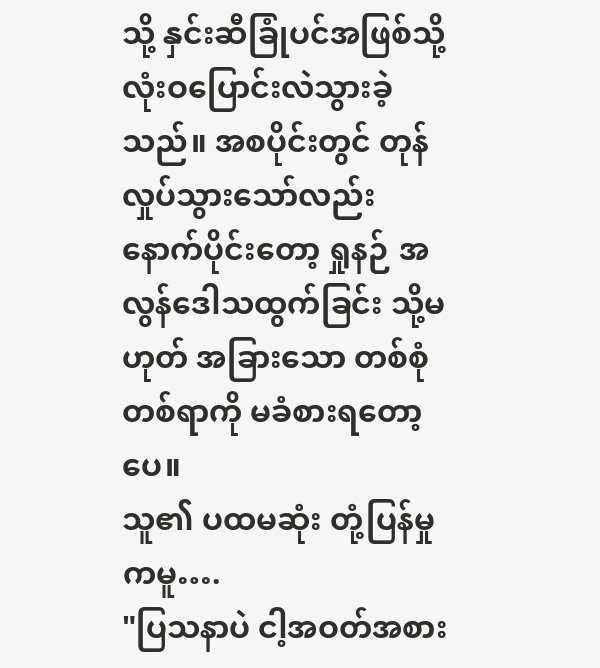သို့ နှင်းဆီခြုံပင်အဖြစ်သို့ လုံးဝပြောင်းလဲသွားခဲ့သည်။ အစပိုင်းတွင် တုန်လှုပ်သွားသော်လည်း နောက်ပိုင်းတော့ ရှုနဉ် အလွန်ဒေါသထွက်ခြင်း သို့မဟုတ် အခြားသော တစ်စုံတစ်ရာကို မခံစားရတော့ပေ။
သူ၏ ပထမဆုံး တုံ့ပြန်မှုကမူ….
"ပြသနာပဲ ငါ့အဝတ်အစား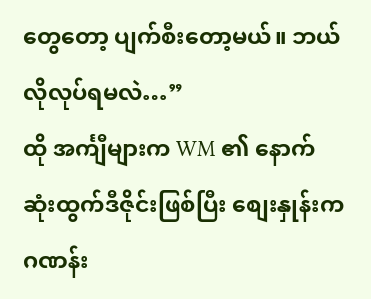တွေတော့ ပျက်စီးတော့မယ်။ ဘယ်လိုလုပ်ရမလဲ…”
ထို အင်္ကျီများက WM ၏ နောက်ဆုံးထွက်ဒီဇိုင်းဖြစ်ပြီး စျေးနှုန်းက ဂဏန်း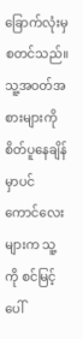ခြောက်လုံးမှ စတင်သည်။
သူ့အဝတ်အစားများကို စိတ်ပူနေချိန်မှာပင် ကောင်လေးများက သူ့ကို စင်မြင့်ပေါ်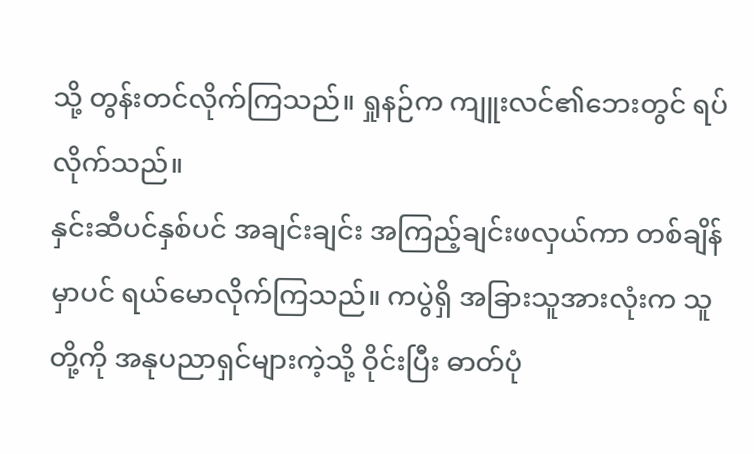သို့ တွန်းတင်လိုက်ကြသည်။ ရှုနဉ်က ကျူးလင်၏ဘေးတွင် ရပ်လိုက်သည်။
နှင်းဆီပင်နှစ်ပင် အချင်းချင်း အကြည့်ချင်းဖလှယ်ကာ တစ်ချိန်မှာပင် ရယ်မောလိုက်ကြသည်။ ကပွဲရှိ အခြားသူအားလုံးက သူတို့ကို အနုပညာရှင်များကဲ့သို့ ဝိုင်းပြီး ဓာတ်ပုံ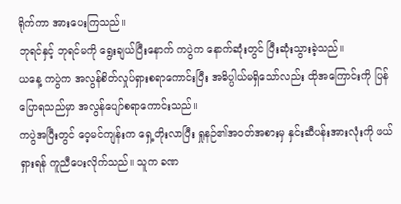ရိုက်ကာ အားပေးကြသည်။
ဘုရင်နှင့် ဘုရင်မကို ရွေးချယ်ပြီးနောက် ကပွဲက နောက်ဆုံးတွင် ပြီးဆုံးသွားခဲ့သည်။
ယနေ့ ကပွဲက အလွန်စိတ်လှုပ်ရှားစရာကောင်းပြီး အဓိပ္ပါယ်မရှိသော်လည်း ထိုအကြောင်းကို ပြန်ပြောရသည်မှာ အလွန်ပျော်စရာကောင်းသည်။
ကပွဲအပြီးတွင် ဝေ့မင်ကျန်းက ရှေ့တိုးလာပြီး ရှုနဉ်၏အဝတ်အစားမှ နှင်းဆီပန်းအားလုံးကို ဖယ်ရှားရန် ကူညီပေးလိုက်သည်။ သူက ခဏ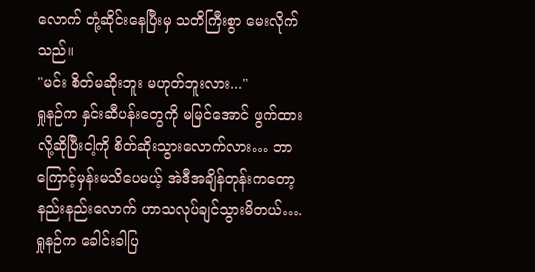လောက် တုံ့ဆိုင်းနေပြီးမှ သတိကြီးစွာ မေးလိုက်သည်။
"မင်း စိတ်မဆိုးဘူး မဟုတ်ဘူးလား..."
ရှုနဉ်က နှင်းဆီပန်းတွေကို မမြင်အောင် ဖွက်ထားလို့ဆိုပြီးငါ့ကို စိတ်ဆိုးသွားလောက်လား… ဘာကြောင့်မှန်းမသိပေမယ့် အဲဒီအချိန်တုန်းကတော့ နည်းနည်းလောက် ဟာသလုပ်ချင်သွားမိတယ်….
ရှုနဉ်က ခေါင်းခါပြ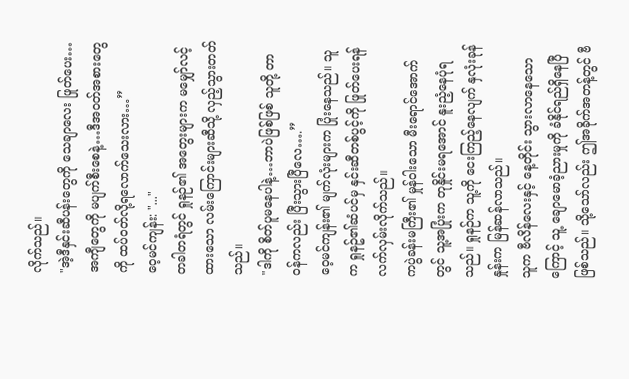လိုက်သည်။
"အဲ့ဒီနှင်းဆီပန်းတွေကို သေချာလေး ဖြုတ်ပေး…အကျီတွေကို မပျက်စီးစေနဲ့…ဒီအဝတ်အစားတွေကို ထပ်ဝတ်လို့ရလောက်သေးလား…”
ဝေ့မင်ကျန်း: "..."
တခါတရံတွင် ရှုနဉ်၏ အတွေးများက မမျှော်လင့်ထားသော လမ်းကြောင်းများဆီသို့ လှည့်သွားတတ်သည်။
"ဒါကို စိတ်ပူမနေပါနဲ့…ဘာပဲဖြစ်ဖြစ် သူတို့ တာဝန်ကလည်း ပြီးသွားပြီလေ….”
ဝေ့မင်ကျန်း၏ မျက်လုံးများက ပြုံးနေသည်။ သူက ရှုနဥ်၏ဆံပင်မှ နှင်းဆီတစ်ပွင့်ကို ဖြုတ်ပေးရန် လက်လှမ်းလိုက်သည်။
ကပွဲခန်းမကြီး၏ မှုန်ဝါးသော မီးရောင်အောက်တွင် သူ့အပြုံးက တုနှိုင်းမရအောင် နူးညံ့နေပုံရသည်။ ရှုနဉ်က သူ့ကို ငေးကြည့်နေလျက် နှလုံးခုန်နှုန်းက မြန်ဆန်လာသည်။
သူက ဗီလိန်လေးနှင့် နေ့တိုင်း သွားလာနေသောကြောင့် သူ့ ချောမောခံ့ညားမှုကို ခံနိုင်ရည်ရှိနေပြီဖြစ်သည်။ သို့သော်လည်း ဤအခိုက်အတန့်တွင် ဗီ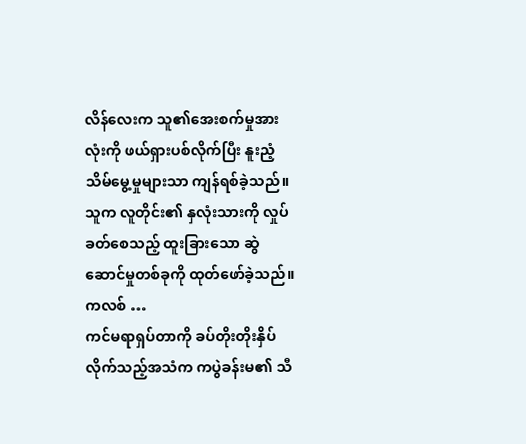လိန်လေးက သူ၏အေးစက်မှုအားလုံးကို ဖယ်ရှားပစ်လိုက်ပြီး နူးညံ့သိမ်မွေ့မှုများသာ ကျန်ရစ်ခဲ့သည်။ သူက လူတိုင်း၏ နှလုံးသားကို လှုပ်ခတ်စေသည့် ထူးခြားသော ဆွဲဆောင်မှုတစ်ခုကို ထုတ်ဖော်ခဲ့သည်။
ကလစ် …
ကင်မရာရှပ်တာကို ခပ်တိုးတိုးနှိပ်လိုက်သည့်အသံက ကပွဲခန်းမ၏ သီ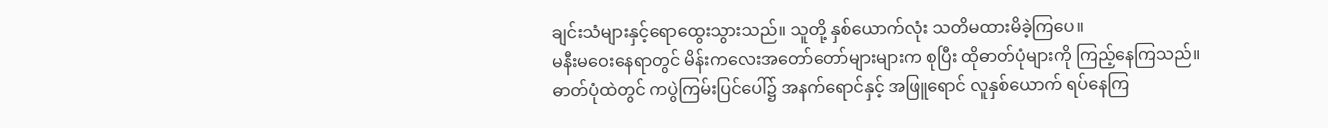ချင်းသံများနှင့်ရောထွေးသွားသည်။ သူတို့ နှစ်ယောက်လုံး သတိမထားမိခဲ့ကြပေ။
မနီးမဝေးနေရာတွင် မိန်းကလေးအတော်တော်များများက စုပြီး ထိုဓာတ်ပုံများကို ကြည့်နေကြသည်။
ဓာတ်ပုံထဲတွင် ကပွဲကြမ်းပြင်ပေါ်၌ အနက်ရောင်နှင့် အဖြူရောင် လူနှစ်ယောက် ရပ်နေကြ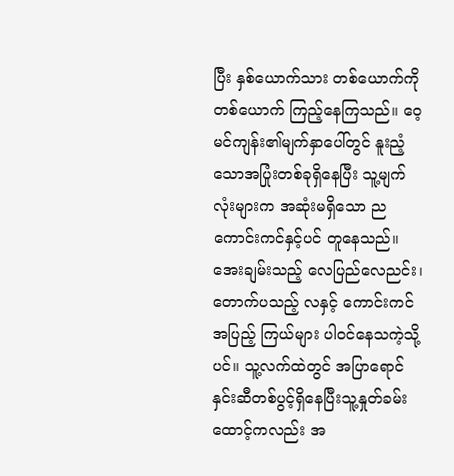ပြီး နှစ်ယောက်သား တစ်ယောက်ကိုတစ်ယောက် ကြည့်နေကြသည်။ ဝေ့မင်ကျန်း၏မျက်နှာပေါ်တွင် နူးညံ့သောအပြုံးတစ်ခုရှိနေပြီး သူ့မျက်လုံးများက အဆုံးမရှိသော ညကောင်းကင်နှင့်ပင် တူနေသည်။ အေးချမ်းသည့် လေပြည်လေညင်း၊ တောက်ပသည့် လနှင့် ကောင်းကင်အပြည့် ကြယ်များ ပါဝင်နေသကဲ့သို့ပင်။ သူ့လက်ထဲတွင် အပြာရောင်နှင်းဆီတစ်ပွင့်ရှိနေပြီးသူ့နှုတ်ခမ်းထောင့်ကလည်း အ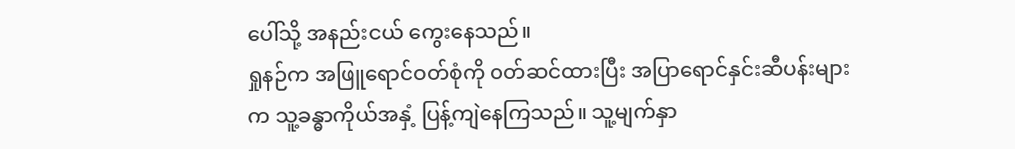ပေါ်သို့ အနည်းငယ် ကွေးနေသည်။
ရှုနဉ်က အဖြူရောင်ဝတ်စုံကို ၀တ်ဆင်ထားပြီး အပြာရောင်နှင်းဆီပန်းများက သူ့ခန္ဓာကိုယ်အနှံ့ ပြန့်ကျဲနေကြသည်။ သူ့မျက်နှာ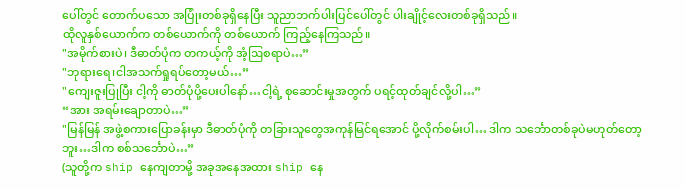ပေါ်တွင် တောက်ပသော အပြုံးတစ်ခုရှိနေပြီး သူညာဘက်ပါးပြင်ပေါ်တွင် ပါးချိုင့်လေးတစ်ခုရှိသည်။
ထိုလူနှစ်ယောက်က တစ်ယောက်ကို တစ်ယောက် ကြည့်နေကြသည်။
"အမိုက်စားပဲ၊ ဒီဓာတ်ပုံက တကယ့်ကို အံ့ဩစရာပဲ…”
"ဘုရားရေ၊ငါအသက်ရှုရပ်တော့မယ်…”
"ကျေးဇူးပြုပြီး ငါ့ကို ဓာတ်ပုံပို့ပေးပါနော်…ငါ့ရဲ့ စုဆောင်းမှုအတွက် ပရင့်ထုတ်ချင်လို့ပါ…”
“အား အရမ်းချောတာပဲ…”
"မြန်မြန် အဖွဲ့စကားပြောခန်းမှာ ဒီဓာတ်ပုံကို တခြားသူတွေအကုန်မြင်ရအောင် ပို့လိုက်စမ်းပါ… ဒါက သင်္ဘောတစ်ခုပဲမဟုတ်တော့ဘူး…ဒါက စစ်သင်္ဘောပဲ…”
(သူတို့က ship နေကျတာမို့ အခုအနေအထား ship နေ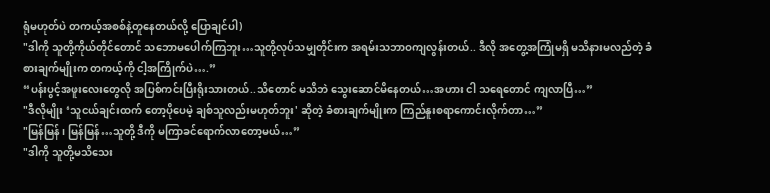ရုံမဟုတ်ပဲ တကယ့်အစစ်နဲ့တူနေတယ်လို့ ပြောချင်ပါ)
"ဒါကို သူတို့ကိုယ်တိုင်တောင် သဘောမပေါက်ကြဘူး…သူတို့လုပ်သမျှတိုင်းက အရမ်းသဘာဝကျလွန်းတယ်.. ဒီလို အတွေ့အကြုံမရှိ မသိနားမလည်တဲ့ ခံစားချက်မျိုးက တကယ့်ကို ငါ့အကြိုက်ပဲ….”
“ပန်းပွင့်အဖူးလေးတွေလို အပြစ်ကင်းပြီးရိုးသားတယ်..သိတောင် မသိဘဲ သွေးဆောင်မိနေတယ်…အဟား ငါ သရေတောင် ကျလာပြီ…”
"ဒီလိုမျိုး ‘သူငယ်ချင်းထက် တော့ပိုပေမဲ့ ချစ်သူလည်းမဟုတ်ဘူး' ဆိုတဲ့ ခံစားချက်မျိုးက ကြည်နူးစရာကောင်းလိုက်တာ…”
"မြန်မြန်၊ မြန်မြန်…သူတို့ ဒီကို မကြာခင်ရောက်လာတော့မယ်…”
"ဒါကို သူတို့မသိသေး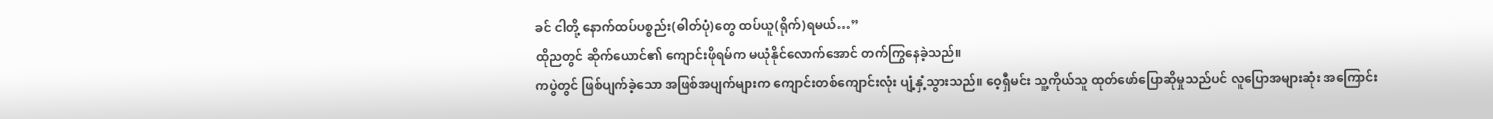ခင် ငါတို့ နောက်ထပ်ပစ္စည်း(ဓါတ်ပုံ)တွေ ထပ်ယူ(ရိုက်)ရမယ်…”
ထိုညတွင် ဆိုက်ယောင်၏ ကျောင်းဖိုရမ်က မယုံနိုင်လောက်အောင် တက်ကြွနေခဲ့သည်။
ကပွဲတွင် ဖြစ်ပျက်ခဲ့သော အဖြစ်အပျက်များက ကျောင်းတစ်ကျောင်းလုံး ပျံ့နှံ့သွားသည်။ ဝေ့ရှီမင်း သူ့ကိုယ်သူ ထုတ်ဖော်ပြောဆိုမှုသည်ပင် လူပြောအများဆုံး အကြောင်း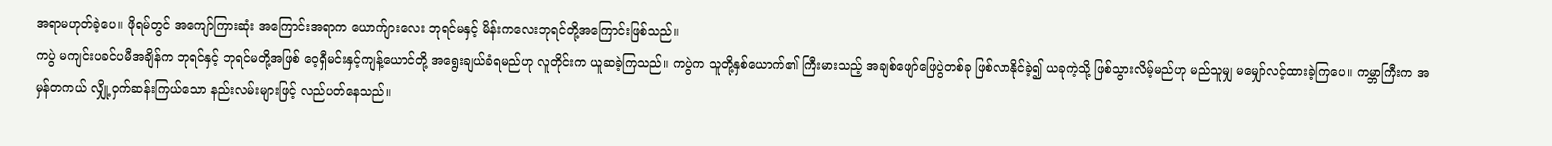အရာမဟုတ်ခဲ့ပေ။ ဖိုရမ်တွင် အကျော်ကြားဆုံး အကြောင်းအရာက ယောက်ျားလေး ဘုရင်မနှင့် မိန်းကလေးဘုရင်တို့အကြောင်းဖြစ်သည်။
ကပွဲ မကျင်းပခင်ပမီအချိန်က ဘုရင်နှင့် ဘုရင်မတို့အဖြစ် ဝေ့ရှီမင်းနှင့်ကျန့်ယောင်တို့ အရွေးချယ်ခံရမည်ဟု လူတိုင်းက ယူဆခဲ့ကြသည်။ ကပွဲက သူတို့နှစ်ယောက်၏ ကြီးမားသည့် အချစ်ဖျော်ဖြေပွဲတစ်ခု ဖြစ်လာနိုင်ခဲ့၍ ယခုကဲ့သို့ ဖြစ်သွားလိမ့်မည်ဟု မည်သူမျှ မမျှော်လင့်ထားခဲ့ကြပေ။ ကမ္ဘာကြီးက အမှန်တကယ် လျှို့ဝှက်ဆန်းကြယ်သော နည်းလမ်းများဖြင့် လည်ပတ်နေသည်။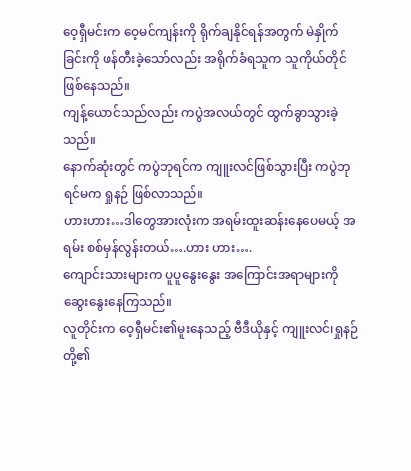ဝေ့ရှီမင်းက ဝေ့မင်ကျန်းကို ရိုက်ချနိုင်ရန်အတွက် မဲနှိုက်ခြင်းကို ဖန်တီးခဲ့သော်လည်း အရိုက်ခံရသူက သူကိုယ်တိုင် ဖြစ်နေသည်။
ကျန့်ယောင်သည်လည်း ကပွဲအလယ်တွင် ထွက်ခွာသွားခဲ့သည်။
နောက်ဆုံးတွင် ကပွဲဘုရင်က ကျူးလင်ဖြစ်သွားပြီး ကပွဲဘုရင်မက ရှုနဉ် ဖြစ်လာသည်။
ဟားဟား…ဒါတွေအားလုံးက အရမ်းထူးဆန်းနေပေမယ့် အရမ်း စစ်မှန်လွန်းတယ်….ဟား ဟား….
ကျောင်းသားများက ပူပူနွေးနွေး အကြောင်းအရာများကို ဆွေးနွေးနေကြသည်။
လူတိုင်းက ဝေ့ရှီမင်း၏မူးနေသည့် ဗီဒီယိုနှင့် ကျူးလင်၊ရှုနဉ်တို့၏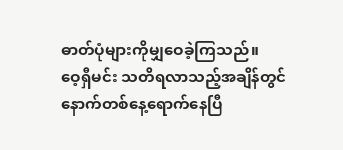ဓာတ်ပုံများကိုမျှဝေခဲ့ကြသည်။
ဝေ့ရှီမင်း သတိရလာသည့်အချိန်တွင် နောက်တစ်နေ့ရောက်နေပြီ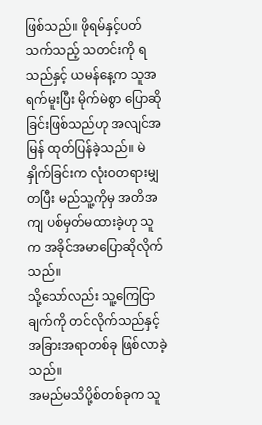ဖြစ်သည်။ ဖိုရမ်နှင့်ပတ်သက်သည့် သတင်းကို ရသည်နှင့် ယမန်နေ့က သူအရက်မူးပြီး မိုက်မဲစွာ ပြောဆိုခြင်းဖြစ်သည်ဟု အလျင်အမြန် ထုတ်ပြန်ခဲ့သည်။ မဲနှိုက်ခြင်းက လုံးဝတရားမျှတပြီး မည်သူ့ကိုမှ အတိအကျ ပစ်မှတ်မထားခဲ့ဟု သူက အခိုင်အမာပြောဆိုလိုက်သည်။
သို့သော်လည်း သူ့ကြေငြာချက်ကို တင်လိုက်သည်နှင့်အခြားအရာတစ်ခု ဖြစ်လာခဲ့သည်။
အမည်မသိပို့စ်တစ်ခုက သူ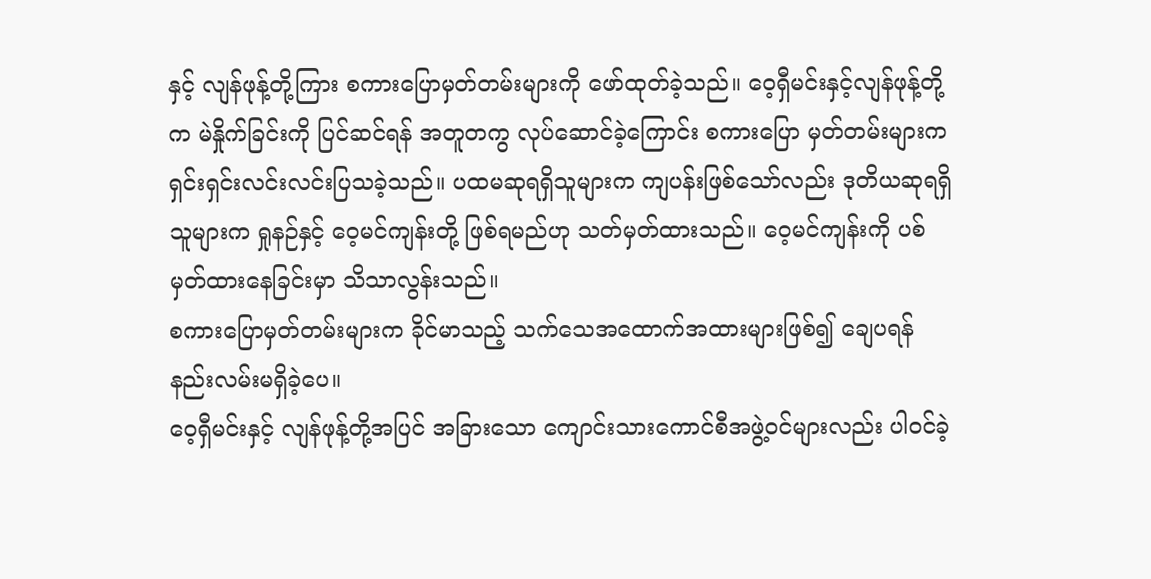နှင့် လျန်ဖုန့်တို့ကြား စကားပြောမှတ်တမ်းများကို ဖော်ထုတ်ခဲ့သည်။ ဝေ့ရှီမင်းနှင့်လျန်ဖုန့်တို့က မဲနှိုက်ခြင်းကို ပြင်ဆင်ရန် အတူတကွ လုပ်ဆောင်ခဲ့ကြောင်း စကားပြော မှတ်တမ်းများက ရှင်းရှင်းလင်းလင်းပြသခဲ့သည်။ ပထမဆုရရှိသူများက ကျပန်းဖြစ်သော်လည်း ဒုတိယဆုရရှိသူများက ရှုနဉ်နှင့် ဝေ့မင်ကျန်းတို့ ဖြစ်ရမည်ဟု သတ်မှတ်ထားသည်။ ဝေ့မင်ကျန်းကို ပစ်မှတ်ထားနေခြင်းမှာ သိသာလွန်းသည်။
စကားပြောမှတ်တမ်းများက ခိုင်မာသည့် သက်သေအထောက်အထားများဖြစ်၍ ချေပရန် နည်းလမ်းမရှိခဲ့ပေ။
ဝေ့ရှီမင်းနှင့် လျန်ဖုန့်တို့အပြင် အခြားသော ကျောင်းသားကောင်စီအဖွဲ့ဝင်များလည်း ပါဝင်ခဲ့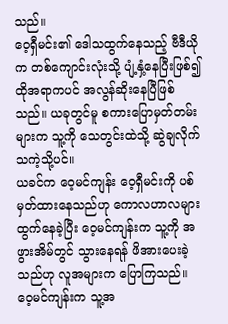သည်။
ဝေ့ရှီမင်း၏ ဒေါသထွက်နေသည့် ဗီဒီယိုက တစ်ကျောင်းလုံးသို့ ပျံ့နှံ့နေပြီးဖြစ်၍ ထိုအရာကပင် အလွန်ဆိုးနေပြီဖြစ်သည်။ ယခုတွင်မူ စကားပြောမှတ်တမ်းများက သူ့ကို သေတွင်းထဲသို့ ဆွဲချလိုက်သကဲ့သို့ပင်။
ယခင်က ဝေ့မင်ကျန်း ဝေ့ရှီမင်းကို ပစ်မှတ်ထားနေသည်ဟု ကောလဟာလများ ထွက်နေခဲ့ပြီး ဝေ့မင်ကျန်းက သူ့ကို အဖွားအိမ်တွင် သွားနေရန် ဖိအားပေးခဲ့သည်ဟု လူအများက ပြောကြသည်။ ဝေ့မင်ကျန်းက သူ့အ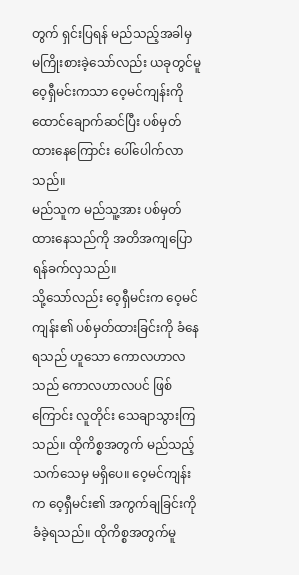တွက် ရှင်းပြရန် မည်သည့်အခါမှ မကြိုးစားခဲ့သော်လည်း ယခုတွင်မူ ဝေ့ရှီမင်းကသာ ဝေ့မင်ကျန်းကိုထောင်ချောက်ဆင်ပြီး ပစ်မှတ်ထားနေကြောင်း ပေါ်ပေါက်လာသည်။
မည်သူက မည်သူ့အား ပစ်မှတ်ထားနေသည်ကို အတိအကျပြောရန်ခက်လှသည်။
သို့သော်လည်း ဝေ့ရှီမင်းက ဝေ့မင်ကျန်း၏ ပစ်မှတ်ထားခြင်းကို ခံနေရသည် ဟူသော ကောလဟာလသည် ကောလဟာလပင် ဖြစ်ကြောင်း လူတိုင်း သေချာသွားကြသည်။ ထိုကိစ္စအတွက် မည်သည့် သက်သေမှ မရှိပေ။ ဝေ့မင်ကျန်းက ဝေ့ရှီမင်း၏ အကွက်ချခြင်းကို ခံခဲ့ရသည်။ ထိုကိစ္စအတွက်မူ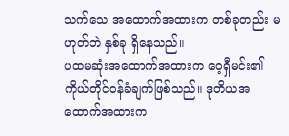သက်သေ အထောက်အထားက တစ်ခုတည်း မဟုတ်ဘဲ နှစ်ခု ရှိနေသည်။
ပထမဆုံးအထောက်အထားက ဝေ့ရှီမင်း၏ကိုယ်တိုင်ဝန်ခံချက်ဖြစ်သည်။ ဒုတိယအထောက်အထားက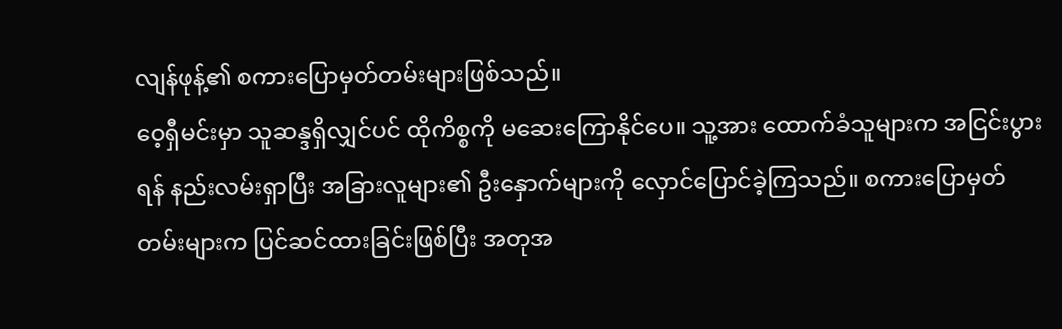လျန်ဖုန့်၏ စကားပြောမှတ်တမ်းများဖြစ်သည်။
ဝေ့ရှီမင်းမှာ သူဆန္ဒရှိလျှင်ပင် ထိုကိစ္စကို မဆေးကြောနိုင်ပေ။ သူ့အား ထောက်ခံသူများက အငြင်းပွားရန် နည်းလမ်းရှာပြီး အခြားလူများ၏ ဦးနှောက်များကို လှောင်ပြောင်ခဲ့ကြသည်။ စကားပြောမှတ်တမ်းများက ပြင်ဆင်ထားခြင်းဖြစ်ပြီး အတုအ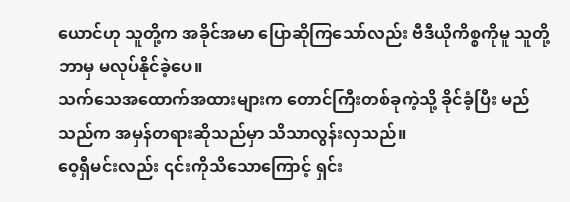ယောင်ဟု သူတို့က အခိုင်အမာ ပြောဆိုကြသော်လည်း ဗီဒီယိုကိစ္စကိုမူ သူတို့ ဘာမှ မလုပ်နိုင်ခဲ့ပေ။
သက်သေအထောက်အထားများက တောင်ကြီးတစ်ခုကဲ့သို့ ခိုင်ခံ့ပြီး မည်သည်က အမှန်တရားဆိုသည်မှာ သိသာလွန်းလှသည်။
ဝေ့ရှီမင်းလည်း ၎င်းကိုသိသောကြောင့် ရှင်း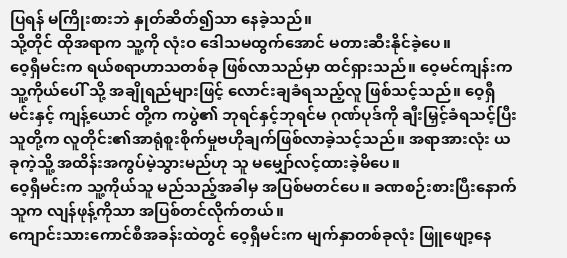ပြရန် မကြိုးစားဘဲ နှုတ်ဆိတ်၍သာ နေခဲ့သည်။
သို့တိုင် ထိုအရာက သူ့ကို လုံးဝ ဒေါသမထွက်အောင် မတားဆီးနိုင်ခဲ့ပေ။
ဝေ့ရှီမင်းက ရယ်စရာဟာသတစ်ခု ဖြစ်လာသည်မှာ ထင်ရှားသည်။ ဝေ့မင်ကျန်းက သူ့ကိုယ်ပေါ် သို့ အချိုရည်များဖြင့် လောင်းချခံရသည့်လူ ဖြစ်သင့်သည်။ ဝေ့ရှီမင်းနှင့် ကျန့်ယောင် တို့က ကပွဲ၏ ဘုရင်နှင့်ဘုရင်မ ဂုဏ်ပုဒ်ကို ချီးမြှင့်ခံရသင့်ပြီး သူတို့က လူတိုင်း၏အာရုံစူးစိုက်မှုဗဟိုချက်ဖြစ်လာခဲ့သင့်သည်။ အရာအားလုံး ယခုကဲ့သိူ့ အထိန်းအကွပ်မဲ့သွားမည်ဟု သူ မမျှော်လင့်ထားခဲ့မိပေ။
ဝေ့ရှီမင်းက သူ့ကိုယ်သူ မည်သည့်အခါမှ အပြစ်မတင်ပေ။ ခဏစဉ်းစားပြီးနောက် သူက လျန်ဖုန့်ကိုသာ အပြစ်တင်လိုက်တယ်။
ကျောင်းသားကောင်စီအခန်းထဲတွင် ဝေ့ရှီမင်းက မျက်နှာတစ်ခုလုံး ဖြူဖျော့နေ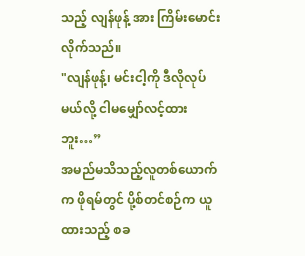သည့် လျန်ဖုန့် အား ကြိမ်းမောင်းလိုက်သည်။
"လျန်ဖုန့်၊ မင်းငါ့ကို ဒီလိုလုပ်မယ်လို့ ငါမမျှော်လင့်ထားဘူး…”
အမည်မသိသည့်လူတစ်ယောက်က ဖိုရမ်တွင် ပို့စ်တင်စဉ်က ယူထားသည့် စခ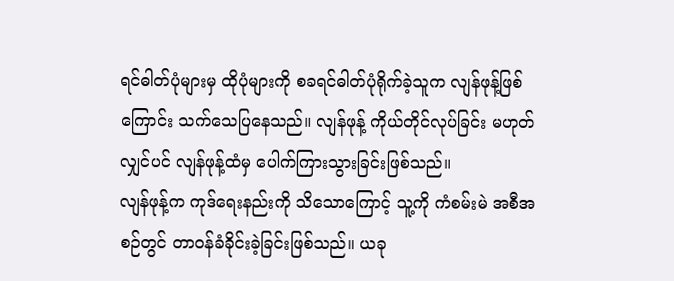ရင်ဓါတ်ပုံများမှ ထိုပုံများကို စခရင်ဓါတ်ပုံရိုက်ခဲ့သူက လျန်ဖုန့်ဖြစ်ကြောင်း သက်သေပြနေသည်။ လျန်ဖုန့် ကိုယ်တိုင်လုပ်ခြင်း မဟုတ်လျှင်ပင် လျန်ဖုန့်ထံမှ ပေါက်ကြားသွားခြင်းဖြစ်သည်။
လျန်ဖုန့်က ကုဒ်ရေးနည်းကို သိသောကြောင့် သူ့ကို ကံစမ်းမဲ အစီအစဉ်တွင် တာဝန်ခံခိုင်းခဲ့ခြင်းဖြစ်သည်။ ယခု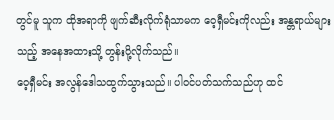တွင်မူ သူက ထိုအရာကို ဖျက်ဆီးလိုက်ရုံသာမက ဝေ့ရှီမင်းကိုလည်း အန္တရာယ်များသည့် အနေအထားသို့ တွန်းပို့လိုက်သည်။
ဝေ့ရှီမင်း အလွန်ဒေါသထွက်သွားသည်။ ပါဝင်ပတ်သက်သည်ဟု ထင်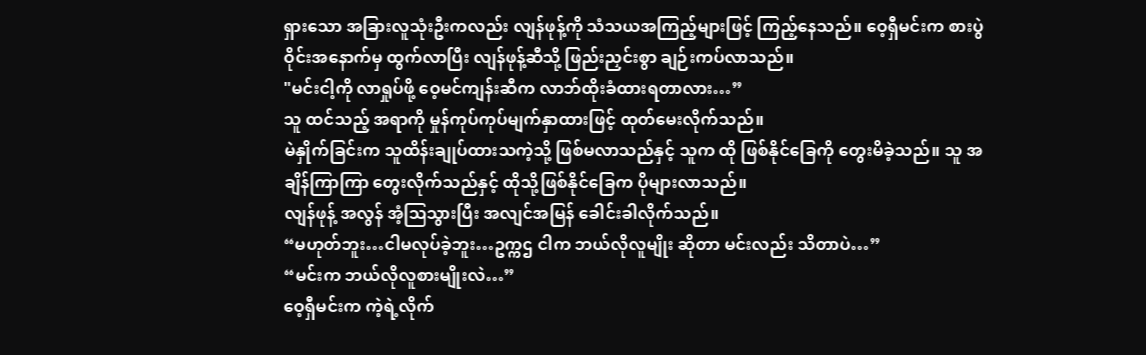ရှားသော အခြားလူသုံးဦးကလည်း လျန်ဖုန့်ကို သံသယအကြည့်များဖြင့် ကြည့်နေသည်။ ဝေ့ရှီမင်းက စားပွဲဝိုင်းအနောက်မှ ထွက်လာပြီး လျန်ဖုန့်ဆီသို့ ဖြည်းညှင်းစွာ ချဉ်းကပ်လာသည်။
"မင်းငါ့ကို လာရှုပ်ဖို့ ဝေ့မင်ကျန်းဆီက လာဘ်ထိုးခံထားရတာလား…”
သူ ထင်သည့် အရာကို မှုန်ကုပ်ကုပ်မျက်နှာထားဖြင့် ထုတ်မေးလိုက်သည်။
မဲနှိုက်ခြင်းက သူထိန်းချုပ်ထားသကဲ့သို့ ဖြစ်မလာသည်နှင့် သူက ထို ဖြစ်နိုင်ခြေကို တွေးမိခဲ့သည်။ သူ အချိန်ကြာကြာ တွေးလိုက်သည်နှင့် ထိုသို့ဖြစ်နိုင်ခြေက ပိုများလာသည်။
လျန်ဖုန့် အလွန် အံ့ဩသွားပြီး အလျင်အမြန် ခေါင်းခါလိုက်သည်။
“မဟုတ်ဘူး…ငါမလုပ်ခဲ့ဘူး…ဥက္ကဌ ငါက ဘယ်လိုလူမျိုး ဆိုတာ မင်းလည်း သိတာပဲ…”
“မင်းက ဘယ်လိုလူစားမျိုးလဲ…”
ဝေ့ရှီမင်းက ကဲ့ရဲ့လိုက်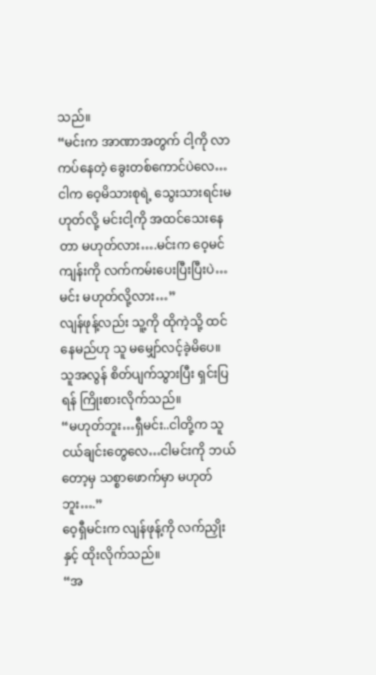သည်။
“မင်းက အာဏာအတွက် ငါ့ကို လာကပ်နေတဲ့ ခွေးတစ်ကောင်ပဲလေ…ငါက ဝေ့မိသားစုရဲ့ သွေးသားရင်းမဟုတ်လို့ မင်းငါ့ကို အထင်သေးနေတာ မဟုတ်လား….မင်းက ဝေ့မင်ကျန်းကို လက်ကမ်းပေးပြီးပြီးပဲ…မင်း မဟုတ်လို့လား…”
လျန်ဖုန့်လည်း သူ့ကို ထိုကဲ့သို့ ထင်နေမည်ဟု သူ မမျှော်လင့်ခဲ့မိပေ။ သူအလွန် စိတ်ပျက်သွားပြီး ရှင်းပြရန် ကြိုးစားလိုက်သည်။
“မဟုတ်ဘူး…ရှီမင်း..ငါတို့က သူငယ်ချင်းတွေလေ…ငါမင်းကို ဘယ်တော့မှ သစ္စာဖောက်မှာ မဟုတ်ဘူး….”
ဝေ့ရှီမင်းက လျန်ဖုန့်ကို လက်ညှိုးနှင့် ထိုးလိုက်သည်။
“အ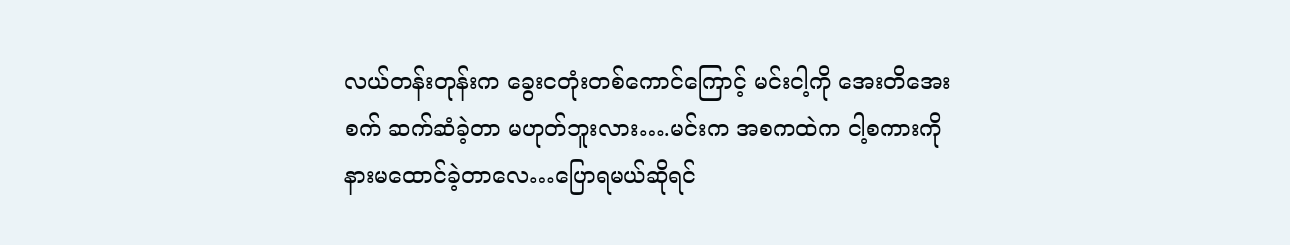လယ်တန်းတုန်းက ခွေးငတုံးတစ်ကောင်ကြောင့် မင်းငါ့ကို အေးတိအေးစက် ဆက်ဆံခဲ့တာ မဟုတ်ဘူးလား….မင်းက အစကထဲက ငါ့စကားကို နားမထောင်ခဲ့တာလေ…ပြောရမယ်ဆိုရင်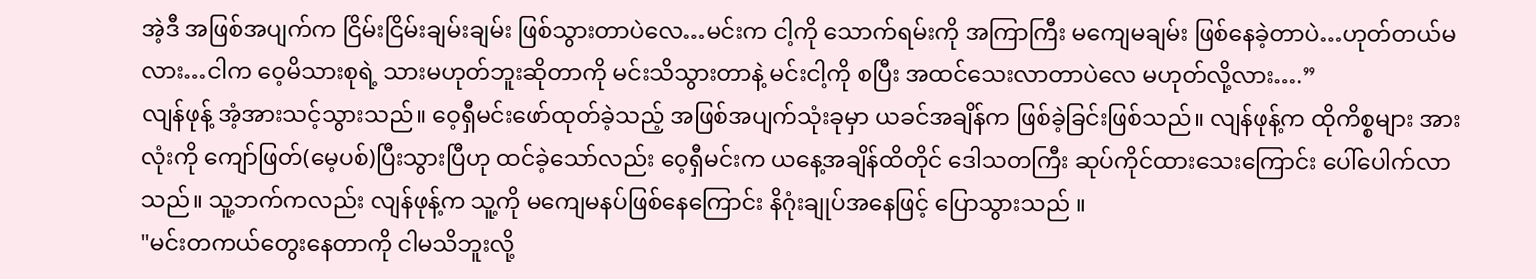အဲ့ဒီ အဖြစ်အပျက်က ငြိမ်းငြိမ်းချမ်းချမ်း ဖြစ်သွားတာပဲလေ…မင်းက ငါ့ကို သောက်ရမ်းကို အကြာကြီး မကျေမချမ်း ဖြစ်နေခဲ့တာပဲ…ဟုတ်တယ်မလား…ငါက ဝေ့မိသားစုရဲ့ သားမဟုတ်ဘူးဆိုတာကို မင်းသိသွားတာနဲ့ မင်းငါ့ကို စပြီး အထင်သေးလာတာပဲလေ မဟုတ်လို့လား….”
လျန်ဖုန့် အံ့အားသင့်သွားသည်။ ဝေ့ရှီမင်းဖော်ထုတ်ခဲ့သည့် အဖြစ်အပျက်သုံးခုမှာ ယခင်အချိန်က ဖြစ်ခဲ့ခြင်းဖြစ်သည်။ လျန်ဖုန့်က ထိုကိစ္စများ အားလုံးကို ကျော်ဖြတ်(မေ့ပစ်)ပြီးသွားပြီဟု ထင်ခဲ့သော်လည်း ဝေ့ရှီမင်းက ယနေ့အချိန်ထိတိုင် ဒေါသတကြီး ဆုပ်ကိုင်ထားသေးကြောင်း ပေါ်ပေါက်လာသည်။ သူ့ဘက်ကလည်း လျန်ဖုန့်က သူ့ကို မကျေမနပ်ဖြစ်နေကြောင်း နိဂုံးချုပ်အနေဖြင့် ပြောသွားသည် ။
"မင်းတကယ်တွေးနေတာကို ငါမသိဘူးလို့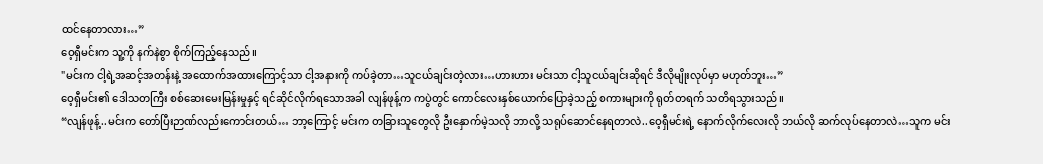ထင်နေတာလား…”
ဝေ့ရှီမင်းက သူ့ကို နက်နဲစွာ စိုက်ကြည့်နေသည်။
"မင်းက ငါ့ရဲ့အဆင့်အတန်းနဲ့ အထောက်အထားကြောင့်သာ ငါ့အနားကို ကပ်ခဲ့တာ…သူငယ်ချင်းတဲ့လား…ဟားဟား မင်းသာ ငါ့သူငယ်ချင်းဆိုရင် ဒီလိုမျိုးလုပ်မှာ မဟုတ်ဘူး…”
ဝေ့ရှီမင်း၏ ဒေါသတကြီး စစ်ဆေးမေးမြန်းမှုနှင့် ရင်ဆိုင်လိုက်ရသောအခါ လျန်ဖုန့်က ကပွဲတွင် ကောင်လေးနှစ်ယောက်ပြောခဲ့သည့် စကားများကို ရုတ်တရက် သတိရသွားသည်။
“လျန်ဖုန့်..မင်းက တော်ပြီးဉာဏ်လည်းကောင်းတယ်… ဘာ့ကြောင့် မင်းက တခြားသူတွေလို ဦးနှောက်မဲ့သလို ဘာလို့ သရုပ်ဆောင်နေရတာလဲ..ဝေ့ရှီမင်းရဲ့ နောက်လိုက်လေးလို ဘယ်လို ဆက်လုပ်နေတာလဲ…သူက မင်း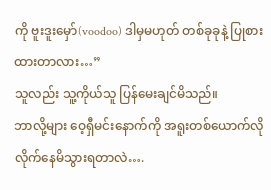ကို ဗူးဒူးမှော်(voodoo) ဒါမှမဟုတ် တစ်ခုခုနဲ့ ပြုစားထားတာလား…”
သူလည်း သူ့ကိုယ်သူ ပြန်မေးချင်မိသည်။
ဘာလို့များ ဝေ့ရှီမင်းနောက်ကို အရူးတစ်ယောက်လို လိုက်နေမိသွားရတာလဲ….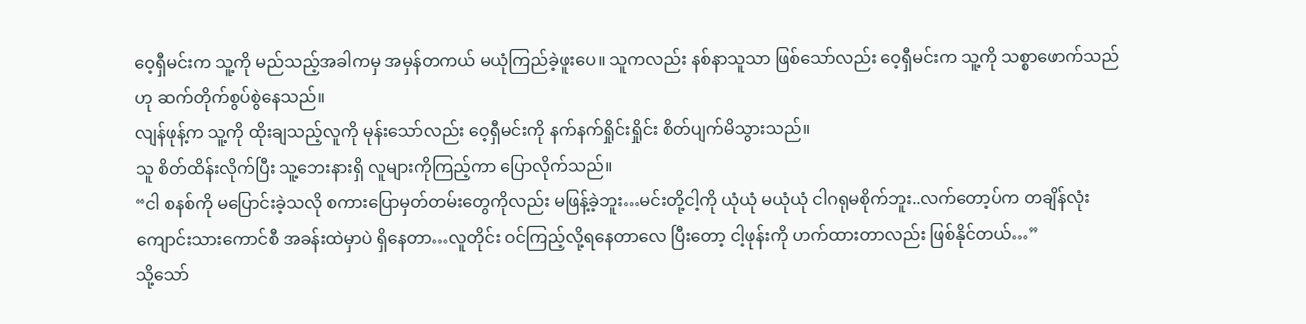ဝေ့ရှီမင်းက သူ့ကို မည်သည့်အခါကမှ အမှန်တကယ် မယုံကြည်ခဲ့ဖူးပေ။ သူကလည်း နစ်နာသူသာ ဖြစ်သော်လည်း ဝေ့ရှီမင်းက သူ့ကို သစ္စာဖောက်သည်ဟု ဆက်တိုက်စွပ်စွဲနေသည်။
လျန်ဖုန့်က သူ့ကို ထိုးချသည့်လူကို မုန်းသော်လည်း ဝေ့ရှီမင်းကို နက်နက်ရှိုင်းရှိုင်း စိတ်ပျက်မိသွားသည်။
သူ စိတ်ထိန်းလိုက်ပြီး သူ့ဘေးနားရှိ လူများကိုကြည့်ကာ ပြောလိုက်သည်။
“ငါ စနစ်ကို မပြောင်းခဲ့သလို စကားပြောမှတ်တမ်းတွေကိုလည်း မဖြန့်ခဲ့ဘူး…မင်းတို့ငါ့ကို ယုံယုံ မယုံယုံ ငါဂရုမစိုက်ဘူး..လက်တော့ပ်က တချိန်လုံး ကျောင်းသားကောင်စီ အခန်းထဲမှာပဲ ရှိနေတာ…လူတိုင်း ဝင်ကြည့်လို့ရနေတာလေ ပြီးတော့ ငါ့ဖုန်းကို ဟက်ထားတာလည်း ဖြစ်နိုင်တယ်…”
သို့သော်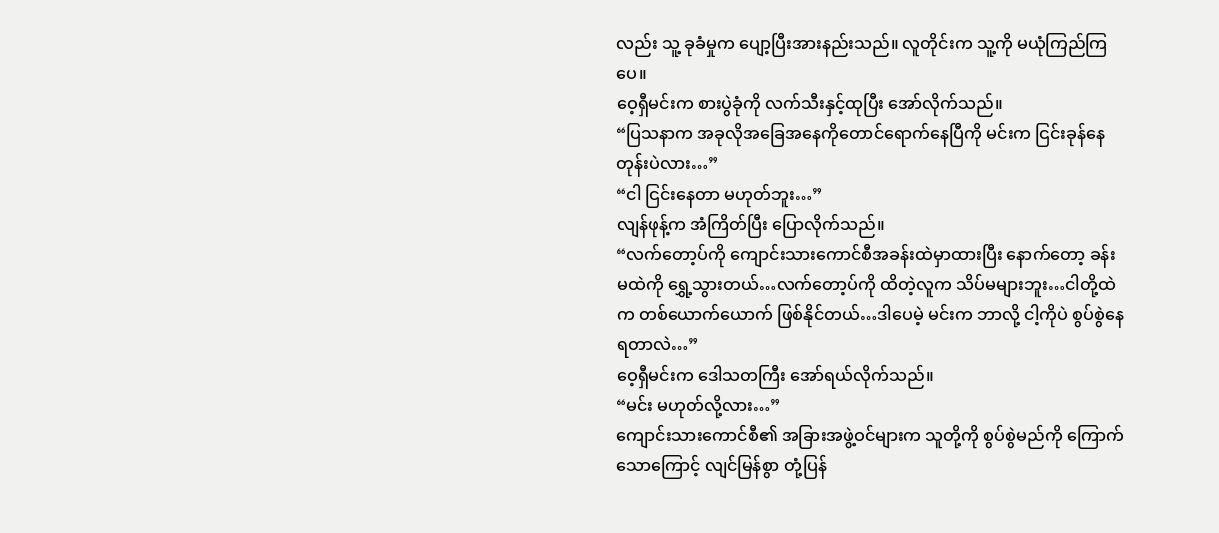လည်း သူ့ ခုခံမှုက ပျော့ပြီးအားနည်းသည်။ လူတိုင်းက သူ့ကို မယုံကြည်ကြပေ။
ဝေ့ရှီမင်းက စားပွဲခုံကို လက်သီးနှင့်ထုပြီး အော်လိုက်သည်။
“ပြသနာက အခုလိုအခြေအနေကိုတောင်ရောက်နေပြီကို မင်းက ငြင်းခုန်နေတုန်းပဲလား…”
“ငါ ငြင်းနေတာ မဟုတ်ဘူး…”
လျန်ဖုန့်က အံကြိတ်ပြီး ပြောလိုက်သည်။
“လက်တော့ပ်ကို ကျောင်းသားကောင်စီအခန်းထဲမှာထားပြီး နောက်တော့ ခန်းမထဲကို ရွှေ့သွားတယ်…လက်တော့ပ်ကို ထိတဲ့လူက သိပ်မများဘူး…ငါတို့ထဲက တစ်ယောက်ယောက် ဖြစ်နိုင်တယ်…ဒါပေမဲ့ မင်းက ဘာလို့ ငါ့ကိုပဲ စွပ်စွဲနေရတာလဲ…”
ဝေ့ရှီမင်းက ဒေါသတကြီး အော်ရယ်လိုက်သည်။
“မင်း မဟုတ်လို့လား…”
ကျောင်းသားကောင်စီ၏ အခြားအဖွဲ့ဝင်များက သူတို့ကို စွပ်စွဲမည်ကို ကြောက်သောကြောင့် လျင်မြန်စွာ တုံ့ပြန်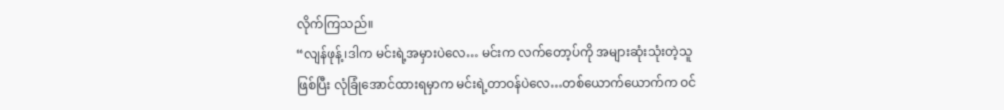လိုက်ကြသည်။
“လျန်ဖုန့်၊ဒါက မင်းရဲ့အမှားပဲလေ… မင်းက လက်တော့ပ်ကို အများဆုံးသုံးတဲ့သူ ဖြစ်ပြီး လုံခြုံအောင်ထားရမှာက မင်းရဲ့တာဝန်ပဲလေ…တစ်ယောက်ယောက်က ဝင်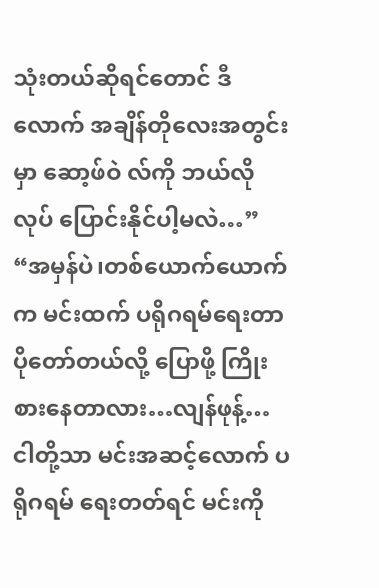သုံးတယ်ဆိုရင်တောင် ဒီလောက် အချိန်တိုလေးအတွင်းမှာ ဆော့ဖ်ဝဲ လ်ကို ဘယ်လိုလုပ် ပြောင်းနိုင်ပါ့မလဲ…”
“အမှန်ပဲ၊တစ်ယောက်ယောက်က မင်းထက် ပရိုဂရမ်ရေးတာ ပိုတော်တယ်လို့ ပြောဖို့ ကြိုးစားနေတာလား…လျန်ဖုန့်…ငါတို့သာ မင်းအဆင့်လောက် ပရိုဂရမ် ရေးတတ်ရင် မင်းကို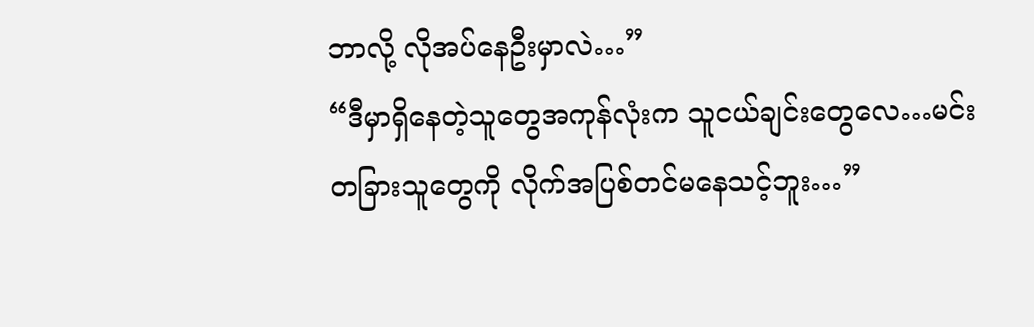ဘာလို့ လိုအပ်နေဦးမှာလဲ…”
“ဒီမှာရှိနေတဲ့သူတွေအကုန်လုံးက သူငယ်ချင်းတွေလေ…မင်း တခြားသူတွေကို လိုက်အပြစ်တင်မနေသင့်ဘူး…”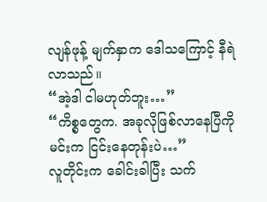လျန်ဖုန့် မျက်နှာက ဒေါသကြောင့် နီရဲလာသည်။
“အဲ့ဒါ ငါမဟုတ်ဘူး…”
“ကိစ္စတွေက. အခုလိုဖြစ်လာနေပြီကို မင်းက ငြင်းနေတုန်းပဲ…”
လူတိုင်းက ခေါင်းခါပြီး သက်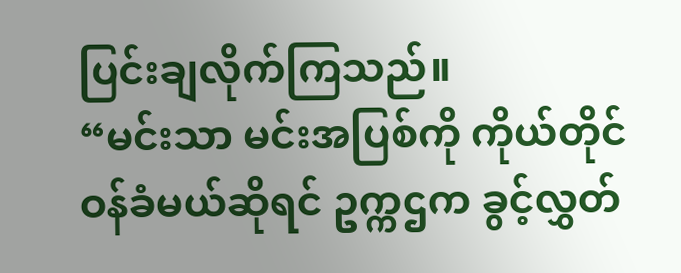ပြင်းချလိုက်ကြသည်။
“မင်းသာ မင်းအပြစ်ကို ကိုယ်တိုင်ဝန်ခံမယ်ဆိုရင် ဥက္ကဌက ခွင့်လွှတ်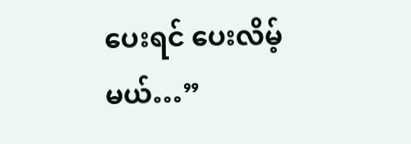ပေးရင် ပေးလိမ့်မယ်…”